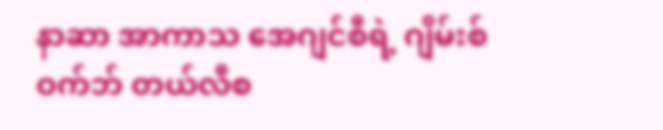နာဆာ အာကာသ အေဂျင်စီရဲ့ ဂျိမ်းစ်ဝက်ဘ် တယ်လီစ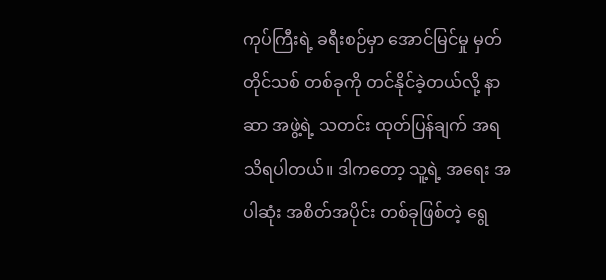ကုပ်ကြီးရဲ့ ခရီးစဉ်မှာ အောင်မြင်မှု မှတ်တိုင်သစ် တစ်ခုကို တင်နိုင်ခဲ့တယ်လို့ နာဆာ အဖွဲ့ရဲ့ သတင်း ထုတ်ပြန်ချက် အရ သိရပါတယ်။ ဒါကတော့ သူ့ရဲ့ အရေး အပါဆုံး အစိတ်အပိုင်း တစ်ခုဖြစ်တဲ့ ရွေ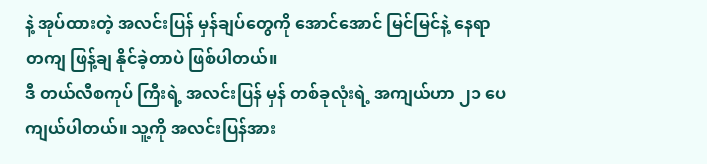နဲ့ အုပ်ထားတဲ့ အလင်းပြန် မှန်ချပ်တွေကို အောင်အောင် မြင်မြင်နဲ့ နေရာတကျ ဖြန့်ချ နိုင်ခဲ့တာပဲ ဖြစ်ပါတယ်။
ဒီ တယ်လီစကုပ် ကြီးရဲ့ အလင်းပြန် မှန် တစ်ခုလုံးရဲ့ အကျယ်ဟာ ၂၁ ပေ ကျယ်ပါတယ်။ သူ့ကို အလင်းပြန်အား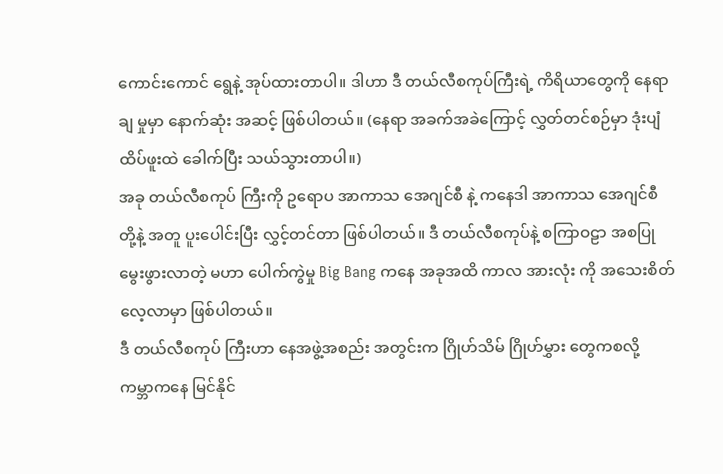ကောင်းကောင် ရွေနဲ့ အုပ်ထားတာပါ။ ဒါဟာ ဒီ တယ်လီစကုပ်ကြီးရဲ့ ကိရိယာတွေကို နေရာချ မှုမှာ နောက်ဆုံး အဆင့် ဖြစ်ပါတယ်။ (နေရာ အခက်အခဲကြောင့် လွှတ်တင်စဉ်မှာ ဒုံးပျံထိပ်ဖူးထဲ ခေါက်ပြီး သယ်သွားတာပါ။)
အခု တယ်လီစကုပ် ကြီးကို ဥရောပ အာကာသ အေဂျင်စီ နဲ့ ကနေဒါ အာကာသ အေဂျင်စီ တို့နဲ့ အတူ ပူးပေါင်းပြီး လွှင့်တင်တာ ဖြစ်ပါတယ်။ ဒီ တယ်လီစကုပ်နဲ့ စကြာဝဠာ အစပြု မွေးဖွားလာတဲ့ မဟာ ပေါက်ကွဲမှု Big Bang ကနေ အခုအထိ ကာလ အားလုံး ကို အသေးစိတ် လေ့လာမှာ ဖြစ်ပါတယ်။
ဒီ တယ်လီစကုပ် ကြီးဟာ နေအဖွဲ့အစည်း အတွင်းက ဂြိုဟ်သိမ် ဂြိုဟ်မွှား တွေကစလို့ ကမ္ဘာကနေ မြင်နိုင်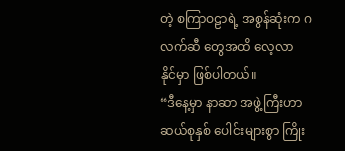တဲ့ စကြာဝဠာရဲ့ အစွန်ဆုံးက ဂလက်ဆီ တွေအထိ လေ့လာ နိုင်မှာ ဖြစ်ပါတယ်။
“ဒီနေ့မှာ နာဆာ အဖွဲ့ကြီးဟာ ဆယ်စုနှစ် ပေါင်းများစွာ ကြိုး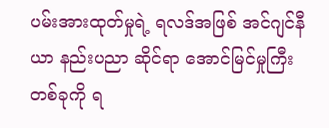ပမ်းအားထုတ်မှုရဲ့ ရလဒ်အဖြစ် အင်ဂျင်နီယာ နည်းပညာ ဆိုင်ရာ အောင်မြင်မှုကြီး တစ်ခုကို ရ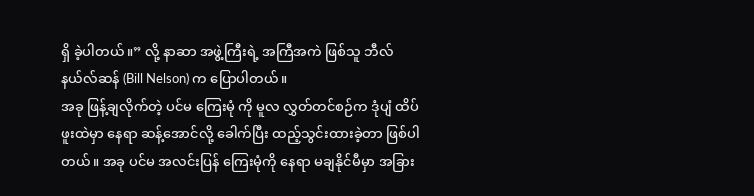ရှိ ခဲ့ပါတယ်။” လို့ နာဆာ အဖွဲ့ကြီးရဲ့ အကြီအကဲ ဖြစ်သူ ဘီလ် နယ်လ်ဆန် (Bill Nelson) က ပြောပါတယ်။
အခု ဖြန့်ချလိုက်တဲ့ ပင်မ ကြေးမုံ ကို မူလ လွှတ်တင်စဉ်က ဒုံပျံ ထိပ်ဖူးထဲမှာ နေရာ ဆန့်အောင်လို့ ခေါက်ပြီး ထည့်သွင်းထားခဲ့တာ ဖြစ်ပါတယ်။ အခု ပင်မ အလင်းပြန် ကြေးမုံကို နေရာ မချနိုင်မီမှာ အခြား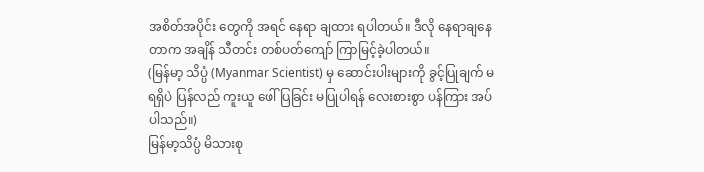အစိတ်အပိုင်း တွေကို အရင် နေရာ ချထား ရပါတယ်။ ဒီလို နေရာချနေတာက အချိန် သီတင်း တစ်ပတ်ကျော် ကြာမြင့်ခဲ့ပါတယ်။
(မြန်မာ့ သိပ္ပံ (Myanmar Scientist) မှ ဆောင်းပါးများကို ခွင့်ပြုချက် မရရှိပဲ ပြန်လည် ကူးယူ ဖေါ်ပြခြင်း မပြုပါရန် လေးစားစွာ ပန်ကြား အပ်ပါသည်။)
မြန်မာ့သိပ္ပံ မိသားစု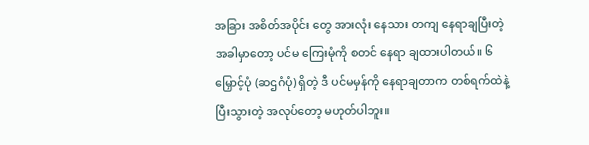အခြား အစိတ်အပိုင်း တွေ အားလုံး နေသား တကျ နေရာချပြီးတဲ့ အခါမှာတော့ ပင်မ ကြေးမုံကို စတင် နေရာ ချထားပါတယ်။ ၆ မြှောင့်ပုံ (ဆဌဂံပုံ) ရှိတဲ့ ဒီ ပင်မမှန်ကို နေရာချတာက တစ်ရက်ထဲနဲ့ ပြီးသွားတဲ့ အလုပ်တော့ မဟုတ်ပါဘူး။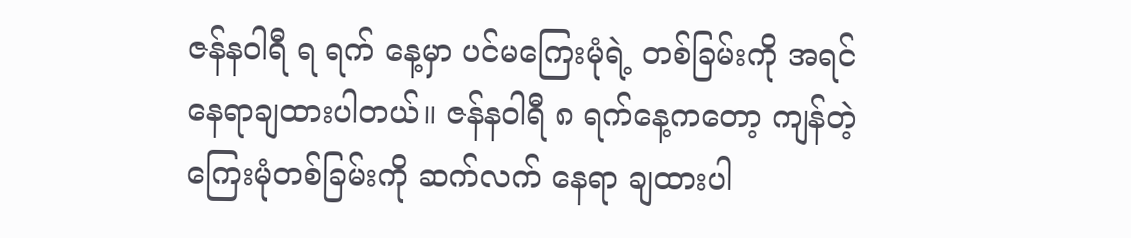ဇန်နဝါရီ ရ ရက် နေ့မှာ ပင်မကြေးမုံရဲ့ တစ်ခြမ်းကို အရင် နေရာချထားပါတယ်။ ဇန်နဝါရီ ၈ ရက်နေ့ကတော့ ကျန်တဲ့ ကြေးမုံတစ်ခြမ်းကို ဆက်လက် နေရာ ချထားပါ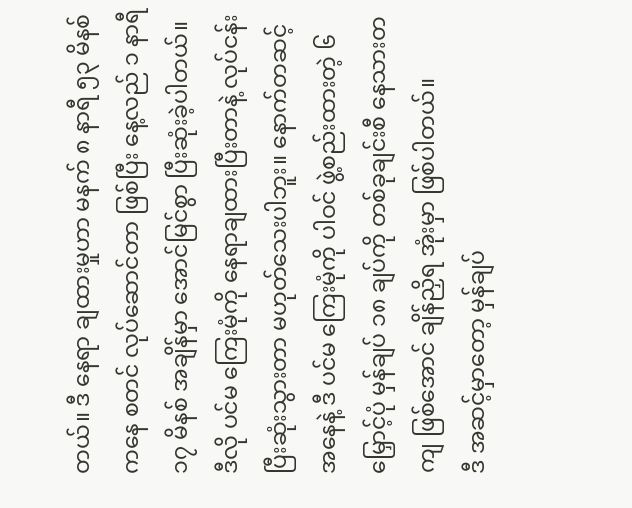တယ်။ ဒီ နေရာ ချထားမှုဟာ မနက် ၈ နာရီ ၅၃ မိနစ်ကနေ စတင် လုပ်ဆောင်တာ ဖြစ်ပြီး နေ့လည် ၁ နာရီ ၁၇ မိနစ် အချိန်မှာ အောင်မြင်စွာ ပြီးဆုံးခဲ့ပါတယ်။
ဒီလို ပင်မ ကြေးမုံကို နေရာချထားပြီးတာနဲ့ လုပ်ငန်း ပြီးဆုံးသွားတာ မဟုတ်သေးပါဘူး။ နောက်တဆင့် အနေနဲ့ ဒီ ပင်မ ကြေးမုံကို ပါဝင် ဖွဲ့စည်းထားတဲ့ ၆ မြှောင့်ပုံ မှန်ချပ် ၁၈ ချပ်ကို တစ်ခုချင်းစီ နေသားတကျ ဖြစ်အောင် ချိန်ညှိရ အုံးမှာ ဖြစ်ပါတယ်။
ဒီ အဆင့်မှာတော့ မှန်ချပ်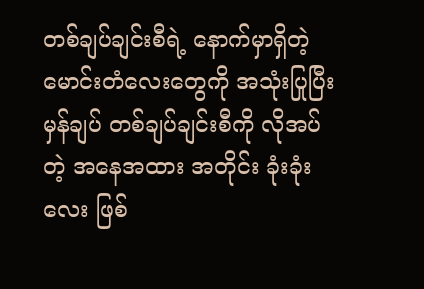တစ်ချပ်ချင်းစီရဲ့ နောက်မှာရှိတဲ့ မောင်းတံလေးတွေကို အသုံးပြုပြီး မှန်ချပ် တစ်ချပ်ချင်းစီကို လိုအပ်တဲ့ အနေအထား အတိုင်း ခုံးခုံးလေး ဖြစ်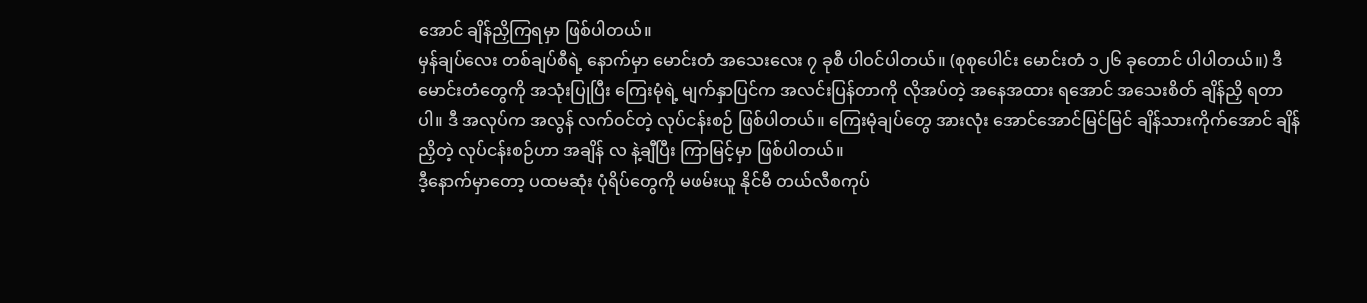အောင် ချိန်ညှိကြရမှာ ဖြစ်ပါတယ်။
မှန်ချပ်လေး တစ်ချပ်စီရဲ့ နောက်မှာ မောင်းတံ အသေးလေး ၇ ခုစီ ပါဝင်ပါတယ်။ (စုစုပေါင်း မောင်းတံ ၁၂၆ ခုတောင် ပါပါတယ်။) ဒီ မောင်းတံတွေကို အသုံးပြုပြီး ကြေးမုံရဲ့ မျက်နှာပြင်က အလင်းပြန်တာကို လိုအပ်တဲ့ အနေအထား ရအောင် အသေးစိတ် ချိန်ညှိ ရတာပါ။ ဒီ အလုပ်က အလွန် လက်ဝင်တဲ့ လုပ်ငန်းစဉ် ဖြစ်ပါတယ်။ ကြေးမုံချပ်တွေ အားလုံး အောင်အောင်မြင်မြင် ချိန်သားကိုက်အောင် ချိန်ညှိတဲ့ လုပ်ငန်းစဉ်ဟာ အချိန် လ နဲ့ချီပြီး ကြာမြင့်မှာ ဖြစ်ပါတယ်။
ဒီ့နောက်မှာတော့ ပထမဆုံး ပုံရိပ်တွေကို မဖမ်းယူ နိုင်မီ တယ်လီစကုပ်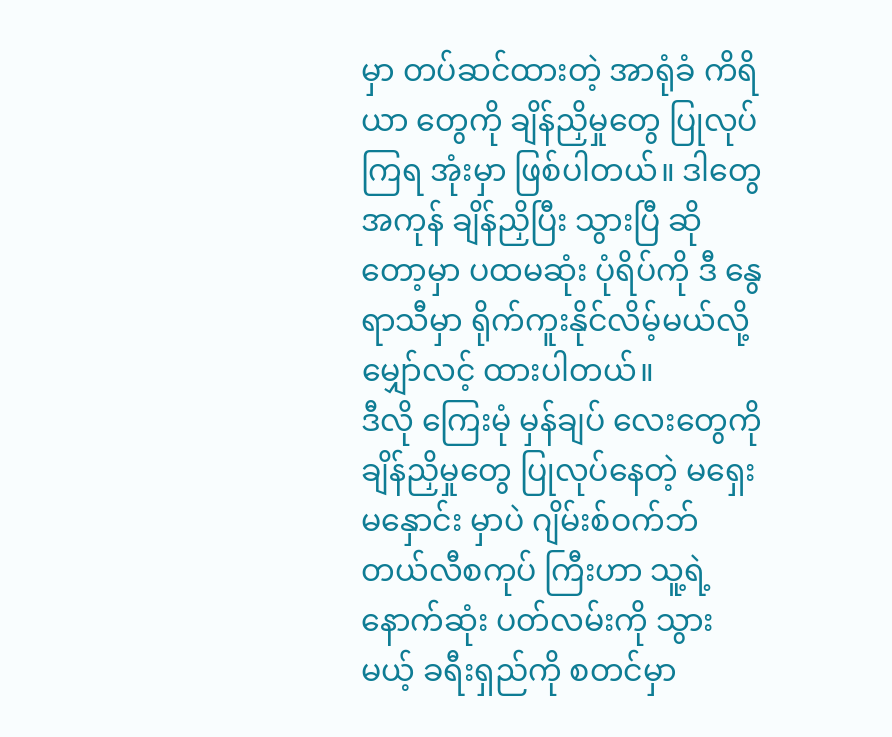မှာ တပ်ဆင်ထားတဲ့ အာရုံခံ ကိရိယာ တွေကို ချိန်ညှိမှုတွေ ပြုလုပ်ကြရ အုံးမှာ ဖြစ်ပါတယ်။ ဒါတွေ အကုန် ချိန်ညှိပြီး သွားပြီ ဆိုတော့မှာ ပထမဆုံး ပုံရိပ်ကို ဒီ နွေရာသီမှာ ရိုက်ကူးနိုင်လိမ့်မယ်လို့ မျှော်လင့် ထားပါတယ်။
ဒီလို ကြေးမုံ မှန်ချပ် လေးတွေကို ချိန်ညှိမှုတွေ ပြုလုပ်နေတဲ့ မရှေးမနှောင်း မှာပဲ ဂျိမ်းစ်ဝက်ဘ် တယ်လီစကုပ် ကြီးဟာ သူ့ရဲ့ နောက်ဆုံး ပတ်လမ်းကို သွားမယ့် ခရီးရှည်ကို စတင်မှာ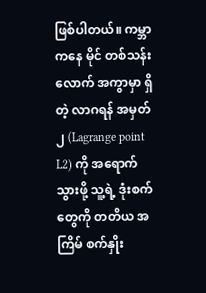ဖြစ်ပါတယ်။ ကမ္ဘာကနေ မိုင် တစ်သန်းလောက် အကွာမှာ ရှိတဲ့ လာဂရန် အမှတ် ၂ (Lagrange point L2) ကို အရောက်သွားဖို့ သူ့ရဲ့ ဒုံးစက်တွေကို တတိယ အကြိမ် စက်နှိုး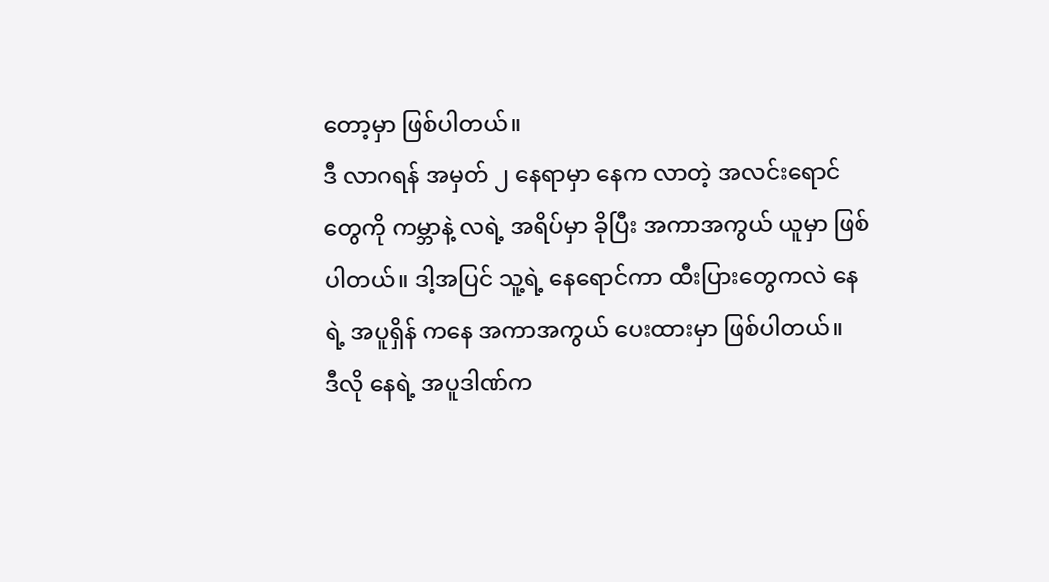တော့မှာ ဖြစ်ပါတယ်။
ဒီ လာဂရန် အမှတ် ၂ နေရာမှာ နေက လာတဲ့ အလင်းရောင်တွေကို ကမ္ဘာနဲ့ လရဲ့ အရိပ်မှာ ခိုပြီး အကာအကွယ် ယူမှာ ဖြစ်ပါတယ်။ ဒါ့အပြင် သူ့ရဲ့ နေရောင်ကာ ထီးပြားတွေကလဲ နေရဲ့ အပူရှိန် ကနေ အကာအကွယ် ပေးထားမှာ ဖြစ်ပါတယ်။
ဒီလို နေရဲ့ အပူဒါဏ်က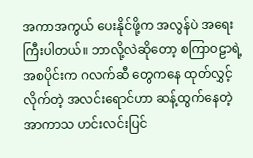အကာအကွယ် ပေးနိုင်ဖို့က အလွန်ပဲ အရေးကြီးပါတယ်။ ဘာလို့လဲဆိုတော့ စကြာဝဠာရဲ့ အစပိုင်းက ဂလက်ဆီ တွေကနေ ထုတ်လွှင့်လိုက်တဲ့ အလင်းရောင်ဟာ ဆန့်ထွက်နေတဲ့ အာကာသ ဟင်းလင်းပြင်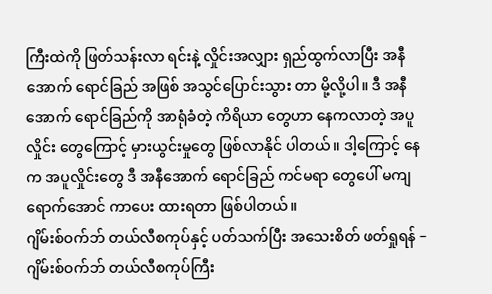ကြီးထဲကို ဖြတ်သန်းလာ ရင်းနဲ့ လှိုင်းအလျှား ရှည်ထွက်လာပြီး အနီအောက် ရောင်ခြည် အဖြစ် အသွင်ပြောင်းသွား တာ မို့လို့ပါ။ ဒီ အနီအောက် ရောင်ခြည်ကို အာရုံခံတဲ့ ကိရိယာ တွေဟာ နေကလာတဲ့ အပူလှိုင်း တွေကြောင့် မှားယွင်းမှုတွေ ဖြစ်လာနိုင် ပါတယ်။ ဒါ့ကြောင့် နေက အပူလှိုင်းတွေ ဒီ အနီအောက် ရောင်ခြည် ကင်မရာ တွေပေါ် မကျရောက်အောင် ကာပေး ထားရတာ ဖြစ်ပါတယ်။
ဂျိမ်းစ်ဝက်ဘ် တယ်လီစကုပ်နှင့် ပတ်သက်ပြီး အသေးစိတ် ဖတ်ရှုရန် – ဂျိမ်းစ်ဝက်ဘ် တယ်လီစကုပ်ကြီး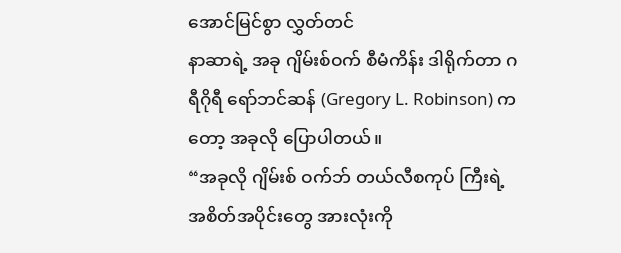အောင်မြင်စွာ လွှတ်တင်
နာဆာရဲ့ အခု ဂျိမ်းစ်ဝက် စီမံကိန်း ဒါရိုက်တာ ဂရီဂိုရီ ရော်ဘင်ဆန် (Gregory L. Robinson) ကတော့ အခုလို ပြောပါတယ်။
“အခုလို ဂျိမ်းစ် ဝက်ဘ် တယ်လီစကုပ် ကြီးရဲ့ အစိတ်အပိုင်းတွေ အားလုံးကို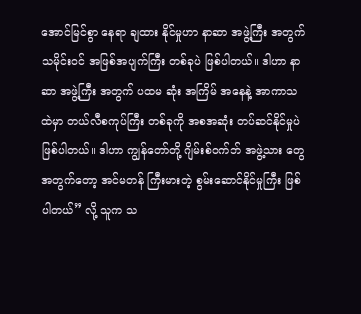အောင်မြင်စွာ နေရာ ချထား နိုင်မှုဟာ နာဆာ အဖွဲ့ကြီး အတွက် သမိုင်းဝင် အဖြစ်အပျက်ကြီး တစ်ခုပဲ ဖြစ်ပါတယ်။ ဒါဟာ နာဆာ အဖွဲ့ကြီး အတွက် ပထမ ဆုံး အကြိမ် အနေနဲ့ အာကာသ ထဲမှာ တယ်လီစကုပ်ကြီး တစ်ခုကို အစအဆုံး တပ်ဆင်နိုင်မှုပဲ ဖြစ်ပါတယ်။ ဒါဟာ ကျွန်တော်တို့ ဂျိမ်းစ်ဝက်ဘ် အဖွဲ့သား တွေအတွက်တော့ အင်မတန် ကြီးမားတဲ့ စွမ်းဆောင်နိုင်မှုကြီး ဖြစ်ပါတယ်” လို့ သူက သ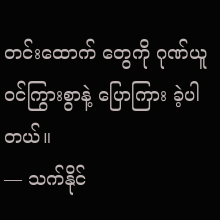တင်းထောက် တွေကို ဂုဏ်ယူ ဝင်ကြွားစွာနဲ့ ပြောကြား ခဲ့ပါတယ်။
— သက်နိုင်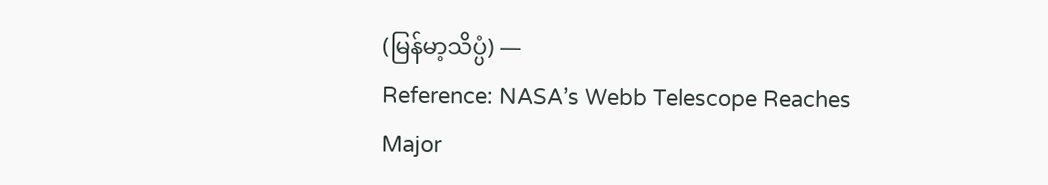(မြန်မာ့သိပ္ပံ) —
Reference: NASA’s Webb Telescope Reaches Major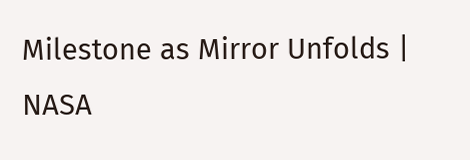Milestone as Mirror Unfolds | NASA